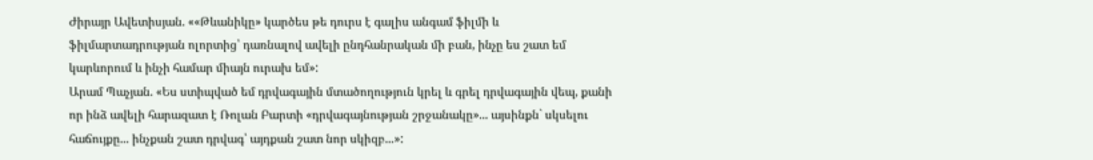Ժիրայր Ավետիսյան. ««Թևանիկը» կարծես թե դուրս է գալիս անգամ ֆիլմի և ֆիլմարտադրության ոլորտից՝ դառնալով ավելի ընդհանրական մի բան, ինչը ես շատ եմ կարևորում և ինչի համար միայն ուրախ եմ»:
Արամ Պաչյան. «Ես ստիպված եմ դրվագային մտածողություն կրել և գրել դրվագային վեպ, քանի որ ինձ ավելի հարազատ է Ռոլան Բարտի «դրվագայնության շրջանակը»... այսինքն` սկսելու հաճույքը... ինչքան շատ դրվագ՝ այդքան շատ նոր սկիզբ...»: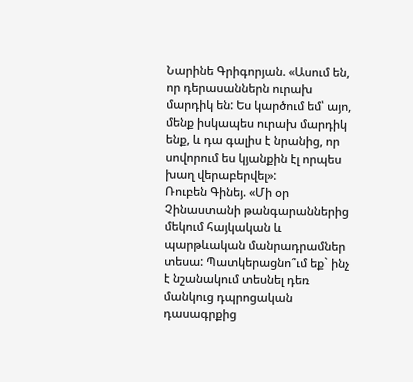Նարինե Գրիգորյան. «Ասում են, որ դերասաններն ուրախ մարդիկ են: Ես կարծում եմ՝ այո, մենք իսկապես ուրախ մարդիկ ենք, և դա գալիս է նրանից, որ սովորում ես կյանքին էլ որպես խաղ վերաբերվել»:
Ռուբեն Գինեյ. «Մի օր Չինաստանի թանգարաններից մեկում հայկական և պարթևական մանրադրամներ տեսա: Պատկերացնո՞ւմ եք` ինչ է նշանակում տեսնել դեռ մանկուց դպրոցական դասագրքից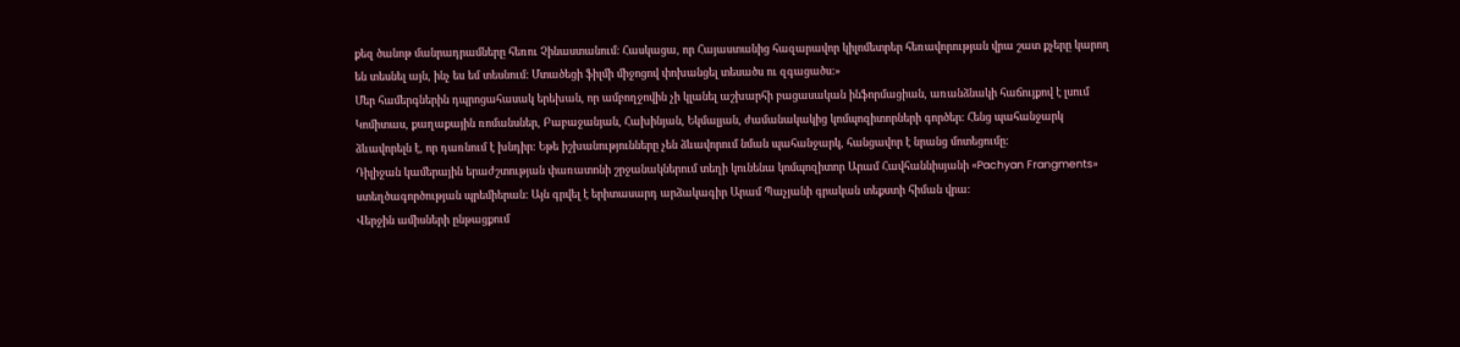քեզ ծանոթ մանրադրամները հեռու Չինաստանում: Հասկացա, որ Հայաստանից հազարավոր կիլոմետրեր հեռավորության վրա շատ քչերը կարող են տեսնել այն, ինչ ես եմ տեսնում: Մտածեցի ֆիլմի միջոցով փոխանցել տեսածս ու զգացածս:»
Մեր համերգներին դպրոցահասակ երեխան, որ ամբողջովին չի կլանել աշխարհի բացասական ինֆորմացիան, առանձնակի հաճույքով է լսում Կոմիտաս, քաղաքային ռոմանսներ, Բաբաջանյան, Հախինյան, Եկմալյան, ժամանակակից կոմպոզիտորների գործեր: Հենց պահանջարկ ձևավորելն է, որ դառնում է խնդիր: Եթե իշխանությունները չեն ձևավորում նման պահանջարկ, հանցավոր է նրանց մոտեցումը:
Դիլիջան կամերային երաժշտության փառատոնի շրջանակներում տեղի կունենա կոմպոզիտոր Արամ Հավհաննիսյանի «Pachyan Frangments» ստեղծագործության պրեմիերան: Այն գրվել է երիտասարդ արձակագիր Արամ Պաչյանի գրական տեքստի հիման վրա:
Վերջին ամիսների ընթացքում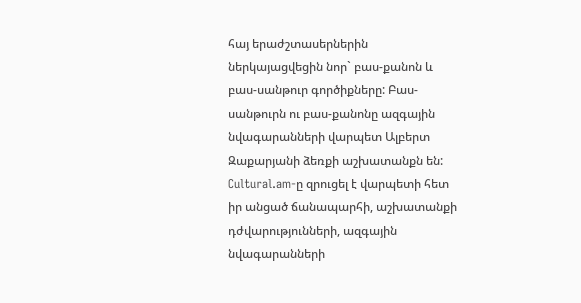հայ երաժշտասերներին ներկայացվեցին նոր` բաս-քանոն և բաս-սանթուր գործիքները: Բաս-սանթուրն ու բաս-քանոնը ազգային նվագարանների վարպետ Ալբերտ Զաքարյանի ձեռքի աշխատանքն են: Cultural.am-ը զրուցել է վարպետի հետ իր անցած ճանապարհի, աշխատանքի դժվարությունների, ազգային նվագարանների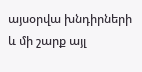այսօրվա խնդիրների և մի շարք այլ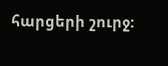հարցերի շուրջ: